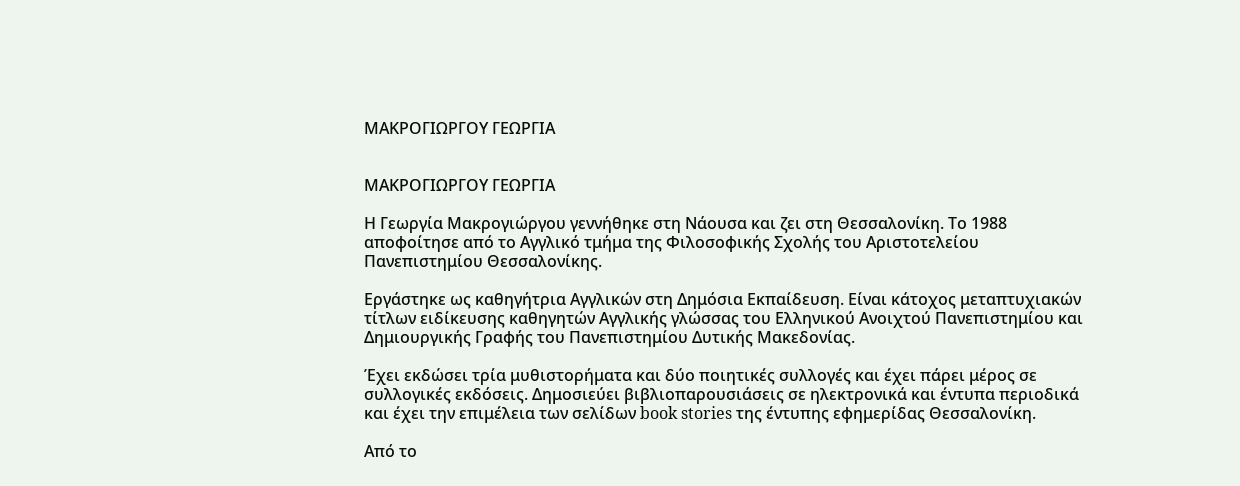ΜΑΚΡΟΓΙΩΡΓΟΥ ΓΕΩΡΓΙΑ


ΜΑΚΡΟΓΙΩΡΓΟΥ ΓΕΩΡΓΙΑ

Η Γεωργία Μακρογιώργου γεννήθηκε στη Νάουσα και ζει στη Θεσσαλονίκη. Το 1988 αποφοίτησε από το Αγγλικό τμήμα της Φιλοσοφικής Σχολής του Αριστοτελείου Πανεπιστημίου Θεσσαλονίκης.

Εργάστηκε ως καθηγήτρια Αγγλικών στη Δημόσια Εκπαίδευση. Είναι κάτοχος μεταπτυχιακών τίτλων ειδίκευσης καθηγητών Αγγλικής γλώσσας του Ελληνικού Ανοιχτού Πανεπιστημίου και Δημιουργικής Γραφής του Πανεπιστημίου Δυτικής Μακεδονίας.

Έχει εκδώσει τρία μυθιστορήματα και δύο ποιητικές συλλογές και έχει πάρει μέρος σε συλλογικές εκδόσεις. Δημοσιεύει βιβλιοπαρουσιάσεις σε ηλεκτρονικά και έντυπα περιοδικά και έχει την επιμέλεια των σελίδων book stories της έντυπης εφημερίδας Θεσσαλονίκη.

Από το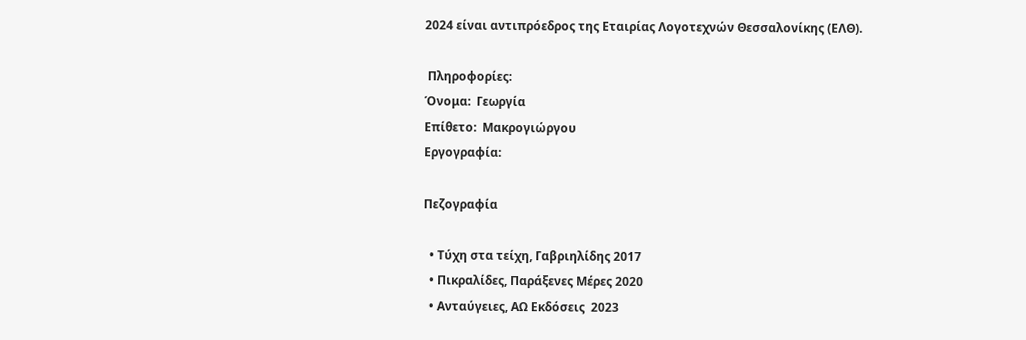2024 είναι αντιπρόεδρος της Εταιρίας Λογοτεχνών Θεσσαλονίκης (ΕΛΘ).

 Πληροφορίες:
Όνομα:  Γεωργία
Επίθετο:  Μακρογιώργου
Εργογραφία:

Πεζογραφία

  • Τύχη στα τείχη, Γαβριηλίδης 2017
  • Πικραλίδες, Παράξενες Μέρες 2020
  • Ανταύγειες, ΑΩ Εκδόσεις  2023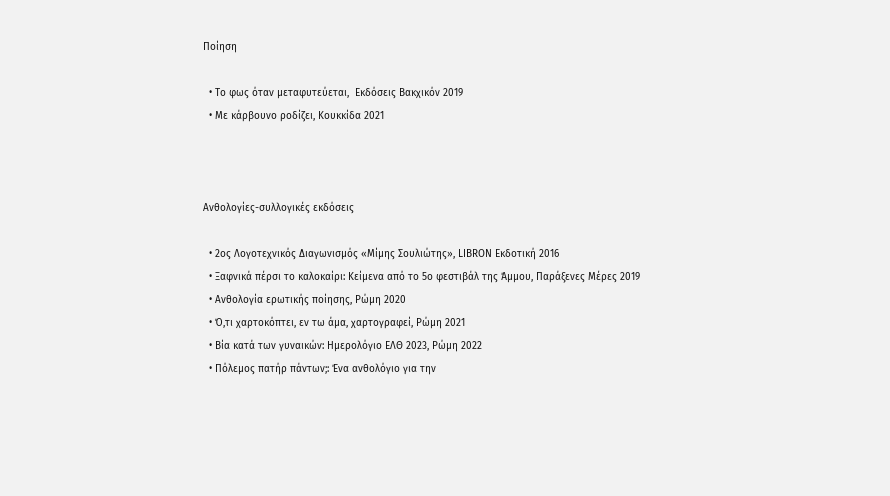Ποίηση

  • Το φως όταν μεταφυτεύεται,  Εκδόσεις Βακχικόν 2019
  • Με κάρβουνο ροδίζει, Κουκκίδα 2021



Ανθολογίες-συλλογικές εκδόσεις

  • 2ος Λογοτεχνικός Διαγωνισμός «Μίμης Σουλιώτης», LIBRON Εκδοτική 2016
  • Ξαφνικά πέρσι το καλοκαίρι: Κείμενα από το 5ο φεστιβάλ της Άμμου, Παράξενες Μέρες 2019
  • Ανθολογία ερωτικής ποίησης, Ρώμη 2020
  • Ό,τι χαρτοκόπτει, εν τω άμα, χαρτογραφεί, Ρώμη 2021
  • Βία κατά των γυναικών: Ημερολόγιο ΕΛΘ 2023, Ρώμη 2022
  • Πόλεμος πατήρ πάντων;: Ένα ανθολόγιο για την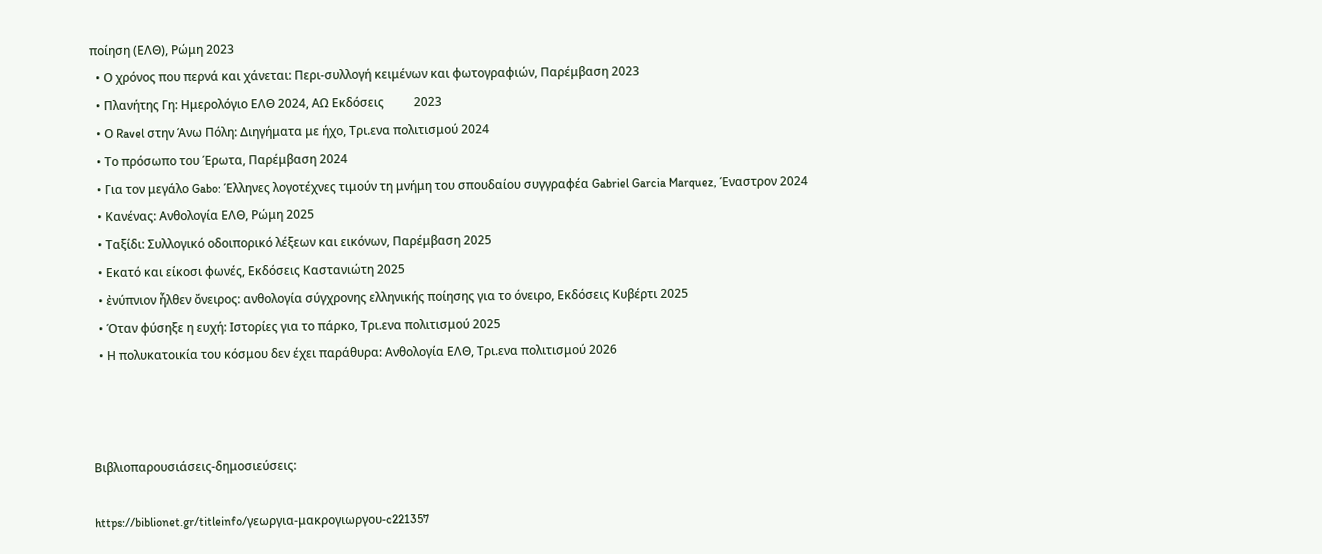ποίηση (ΕΛΘ), Ρώμη 2023
  • Ο χρόνος που περνά και χάνεται: Περι-συλλογή κειμένων και φωτογραφιών, Παρέμβαση 2023
  • Πλανήτης Γη: Ημερολόγιο ΕΛΘ 2024, ΑΩ Εκδόσεις          2023
  • Ο Ravel στην Άνω Πόλη: Διηγήματα με ήχο, Τρι.ενα πολιτισμού 2024
  • Το πρόσωπο του Έρωτα, Παρέμβαση 2024
  • Για τον μεγάλο Gabo: Έλληνες λογοτέχνες τιμούν τη μνήμη του σπουδαίου συγγραφέα Gabriel Garcia Marquez, Έναστρον 2024
  • Κανένας: Ανθολογία ΕΛΘ, Ρώμη 2025
  • Ταξίδι: Συλλογικό οδοιπορικό λέξεων και εικόνων, Παρέμβαση 2025
  • Εκατό και είκοσι φωνές, Εκδόσεις Καστανιώτη 2025
  • ἐνύπνιον ἦλθεν ὄνειρος: ανθολογία σύγχρονης ελληνικής ποίησης για το όνειρο, Εκδόσεις Κυβέρτι 2025
  • Όταν φύσηξε η ευχή: Ιστορίες για το πάρκο, Τρι.ενα πολιτισμού 2025
  • Η πολυκατοικία του κόσμου δεν έχει παράθυρα: Ανθολογία ΕΛΘ, Τρι.ενα πολιτισμού 2026



Βιβλιοπαρουσιάσεις-δημοσιεύσεις:

https://biblionet.gr/titleinfo/γεωργια-μακρογιωργου-c221357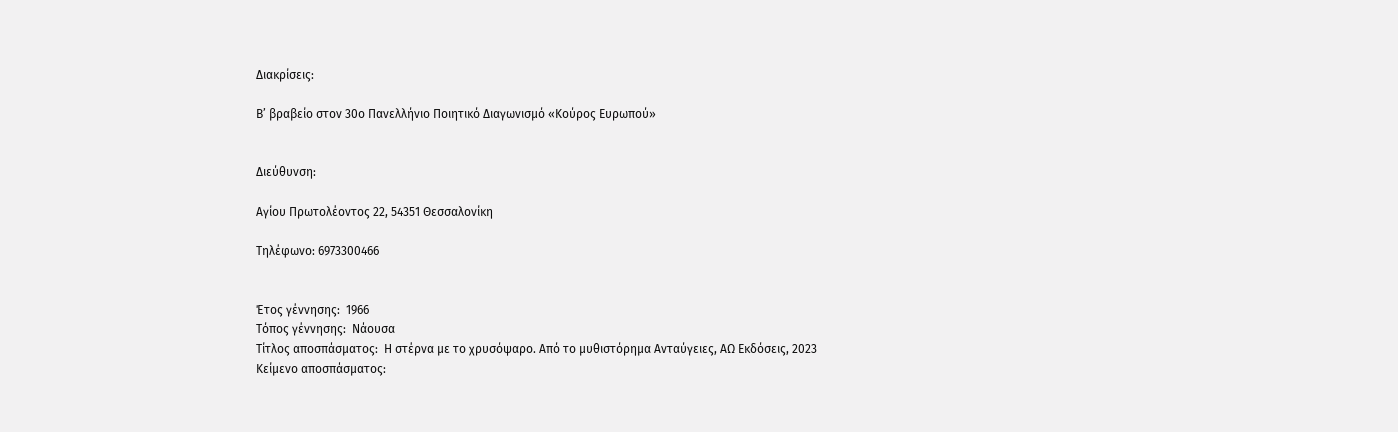Διακρίσεις:

Β’ βραβείο στον 30ο Πανελλήνιο Ποιητικό Διαγωνισμό «Κούρος Ευρωπού»


Διεύθυνση:

Αγίου Πρωτολέοντος 22, 54351 Θεσσαλονίκη

Τηλέφωνο: 6973300466


Έτος γέννησης:  1966
Τόπος γέννησης:  Νάουσα
Τίτλος αποσπάσματος:  Η στέρνα με το χρυσόψαρο. Από το μυθιστόρημα Ανταύγειες, ΑΩ Εκδόσεις, 2023
Κείμενο αποσπάσματος: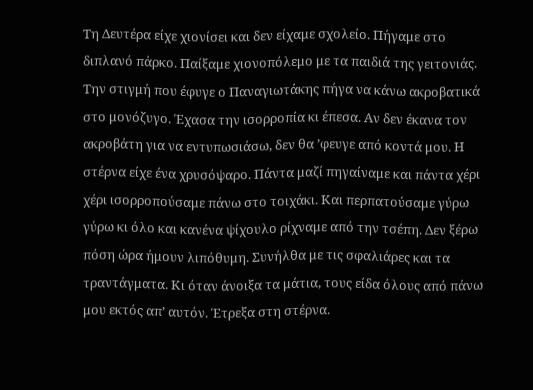Τη Δευτέρα είχε χιονίσει και δεν είχαμε σχολείο. Πήγαμε στο διπλανό πάρκο. Παίξαμε χιονοπόλεμο με τα παιδιά της γειτονιάς. Την στιγμή που έφυγε ο Παναγιωτάκης πήγα να κάνω ακροβατικά στο μονόζυγο. Έχασα την ισορροπία κι έπεσα. Αν δεν έκανα τον ακροβάτη για να εντυπωσιάσω, δεν θα ’φευγε από κοντά μου. Η στέρνα είχε ένα χρυσόψαρο. Πάντα μαζί πηγαίναμε και πάντα χέρι χέρι ισορροπούσαμε πάνω στο τοιχάκι. Και περπατούσαμε γύρω γύρω κι όλο και κανένα ψίχουλο ρίχναμε από την τσέπη. Δεν ξέρω πόση ώρα ήμουν λιπόθυμη. Συνήλθα με τις σφαλιάρες και τα τραντάγματα. Κι όταν άνοιξα τα μάτια, τους είδα όλους από πάνω μου εκτός απ’ αυτόν. Έτρεξα στη στέρνα.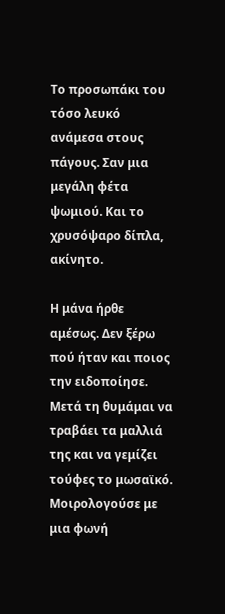Το προσωπάκι του τόσο λευκό ανάμεσα στους πάγους. Σαν μια μεγάλη φέτα ψωμιού. Και το χρυσόψαρο δίπλα, ακίνητο.

Η μάνα ήρθε αμέσως. Δεν ξέρω πού ήταν και ποιος την ειδοποίησε. Μετά τη θυμάμαι να τραβάει τα μαλλιά της και να γεμίζει τούφες το μωσαϊκό. Μοιρολογούσε με μια φωνή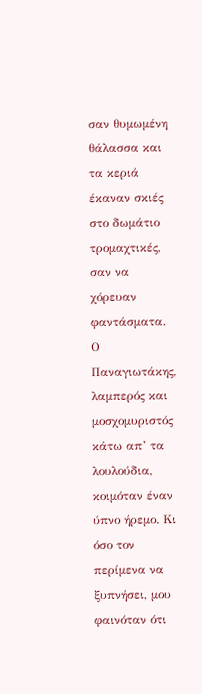σαν θυμωμένη θάλασσα και τα κεριά έκαναν σκιές στο δωμάτιο τρομαχτικές, σαν να χόρευαν φαντάσματα. Ο Παναγιωτάκης, λαμπερός και μοσχομυριστός κάτω απ’ τα λουλούδια, κοιμόταν έναν ύπνο ήρεμο. Κι όσο τον περίμενα να ξυπνήσει, μου  φαινόταν ότι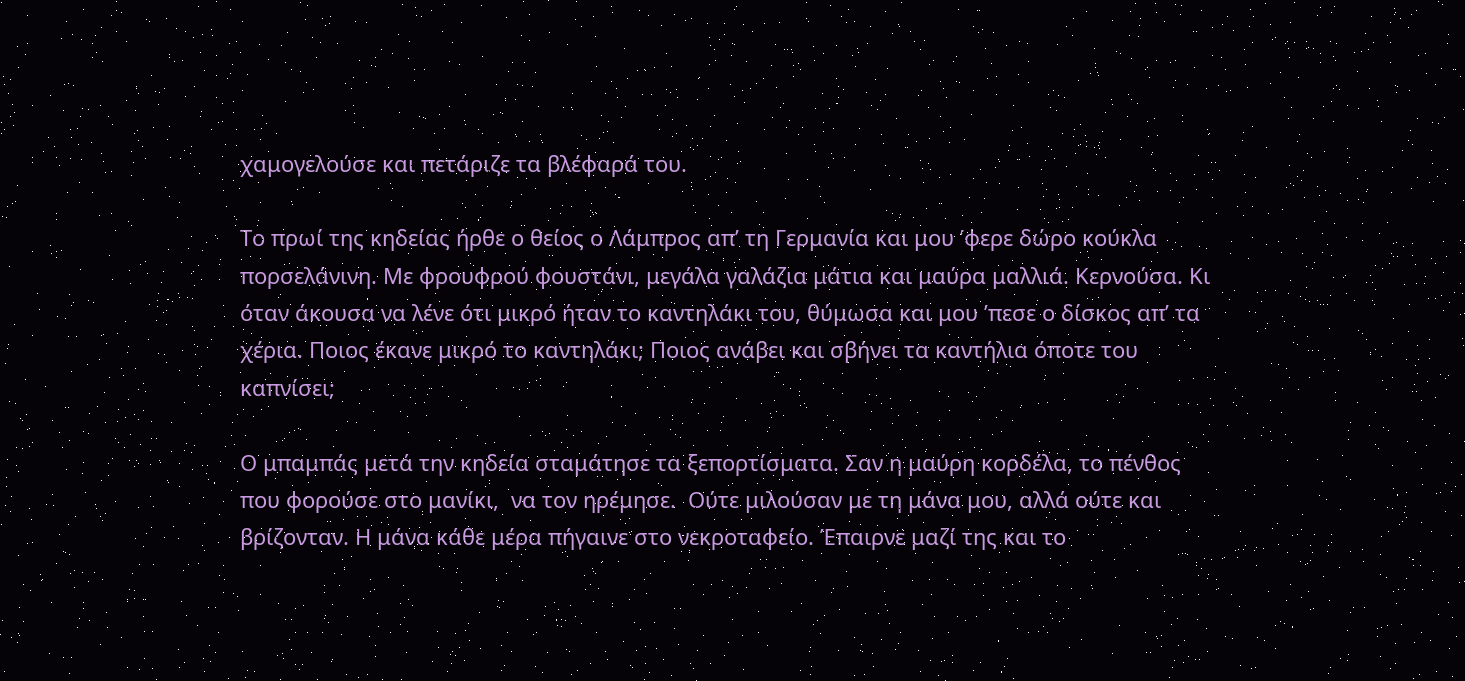χαμογελούσε και πετάριζε τα βλέφαρά του.

Το πρωί της κηδείας ήρθε ο θείος ο Λάμπρος απ’ τη Γερμανία και μου ’φερε δώρο κούκλα πορσελάνινη. Με φρουφρού φουστάνι, μεγάλα γαλάζια μάτια και μαύρα μαλλιά. Κερνούσα. Κι όταν άκουσα να λένε ότι μικρό ήταν το καντηλάκι του, θύμωσα και μου ’πεσε ο δίσκος απ’ τα χέρια. Ποιος έκανε μικρό το καντηλάκι; Ποιος ανάβει και σβήνει τα καντήλια όποτε του καπνίσει;

Ο μπαμπάς μετά την κηδεία σταμάτησε τα ξεπορτίσματα. Σαν η μαύρη κορδέλα, το πένθος που φορούσε στο μανίκι,  να τον ηρέμησε.  Ούτε μιλούσαν με τη μάνα μου, αλλά ούτε και βρίζονταν. Η μάνα κάθε μέρα πήγαινε στο νεκροταφείο. Έπαιρνε μαζί της και το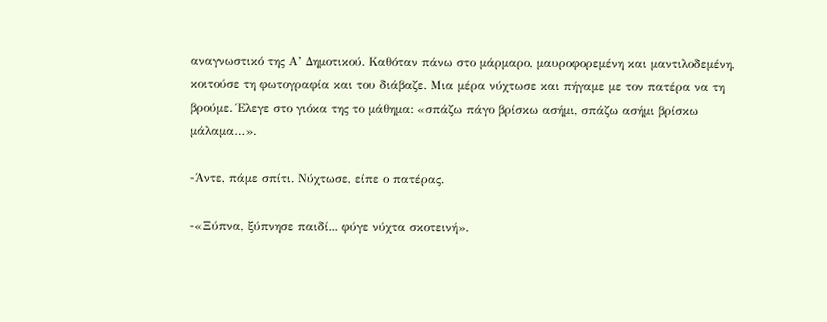αναγνωστικό της Α’ Δημοτικού. Καθόταν πάνω στο μάρμαρο, μαυροφορεμένη και μαντιλοδεμένη, κοιτούσε τη φωτογραφία και του διάβαζε. Μια μέρα νύχτωσε και πήγαμε με τον πατέρα να τη βρούμε. Έλεγε στο γιόκα της το μάθημα: «σπάζω πάγο βρίσκω ασήμι, σπάζω ασήμι βρίσκω μάλαμα…».

-Άντε, πάμε σπίτι. Νύχτωσε, είπε ο πατέρας.

-«Ξύπνα, ξύπνησε παιδί... φύγε νύχτα σκοτεινή».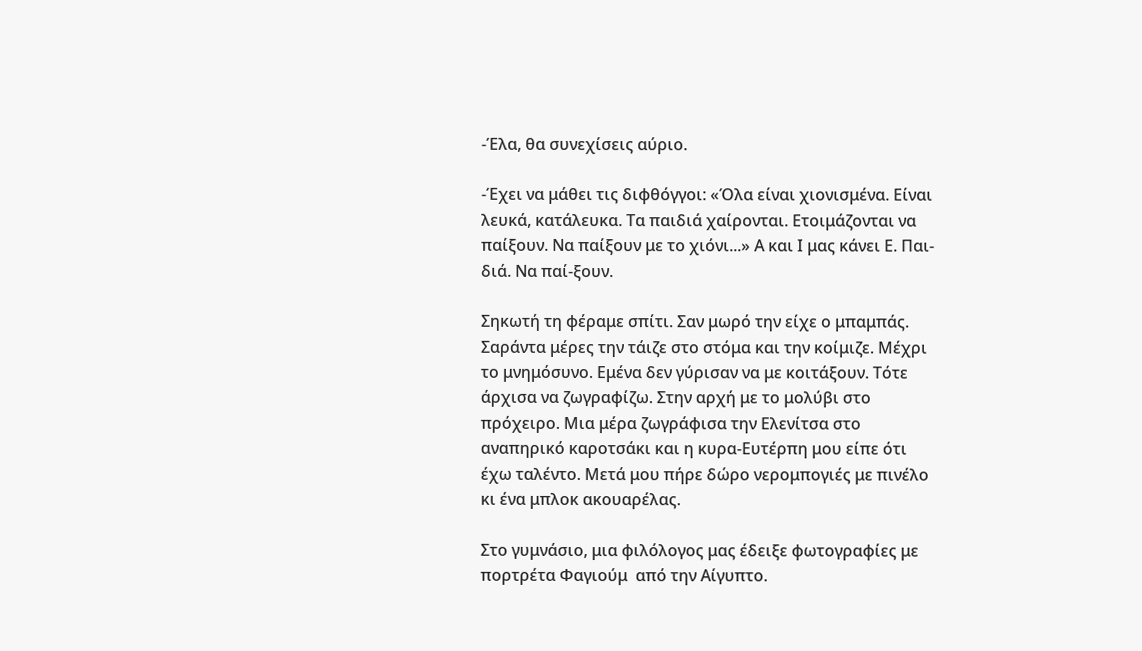-Έλα, θα συνεχίσεις αύριο.

-Έχει να μάθει τις διφθόγγοι: «Όλα είναι χιονισμένα. Είναι λευκά, κατάλευκα. Τα παιδιά χαίρονται. Ετοιμάζονται να παίξουν. Να παίξουν με το χιόνι...» Α και Ι μας κάνει Ε. Παι-διά. Να παί-ξουν.

Σηκωτή τη φέραμε σπίτι. Σαν μωρό την είχε ο μπαμπάς. Σαράντα μέρες την τάιζε στο στόμα και την κοίμιζε. Μέχρι το μνημόσυνο. Εμένα δεν γύρισαν να με κοιτάξουν. Τότε άρχισα να ζωγραφίζω. Στην αρχή με το μολύβι στο πρόχειρο. Μια μέρα ζωγράφισα την Ελενίτσα στο αναπηρικό καροτσάκι και η κυρα-Ευτέρπη μου είπε ότι έχω ταλέντο. Μετά μου πήρε δώρο νερομπογιές με πινέλο κι ένα μπλοκ ακουαρέλας.

Στο γυμνάσιο, μια φιλόλογος μας έδειξε φωτογραφίες με πορτρέτα Φαγιούμ  από την Αίγυπτο.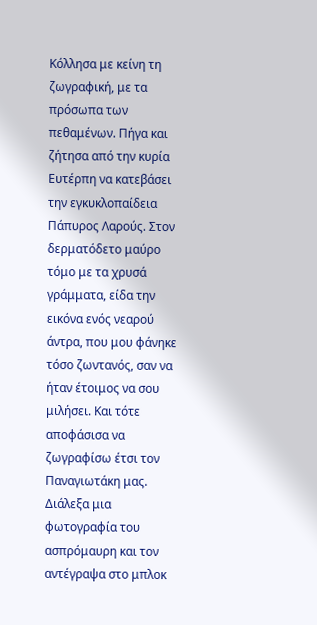Κόλλησα με κείνη τη ζωγραφική, με τα πρόσωπα των πεθαμένων. Πήγα και ζήτησα από την κυρία Ευτέρπη να κατεβάσει την εγκυκλοπαίδεια Πάπυρος Λαρούς. Στον δερματόδετο μαύρο τόμο με τα χρυσά γράμματα, είδα την εικόνα ενός νεαρού άντρα, που μου φάνηκε τόσο ζωντανός, σαν να ήταν έτοιμος να σου μιλήσει. Και τότε αποφάσισα να ζωγραφίσω έτσι τον Παναγιωτάκη μας. Διάλεξα μια φωτογραφία του ασπρόμαυρη και τον αντέγραψα στο μπλοκ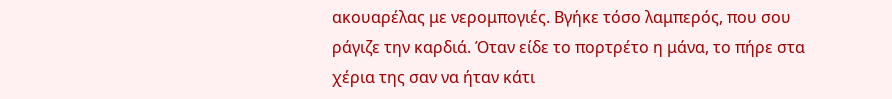ακουαρέλας με νερομπογιές. Βγήκε τόσο λαμπερός, που σου ράγιζε την καρδιά. Όταν είδε το πορτρέτο η μάνα, το πήρε στα χέρια της σαν να ήταν κάτι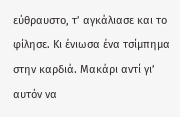εύθραυστο, τ’ αγκάλιασε και το φίλησε. Κι ένιωσα ένα τσίμπημα στην καρδιά. Μακάρι αντί γι’ αυτόν να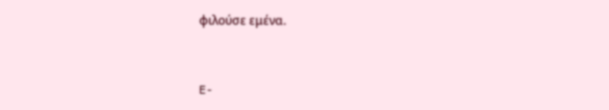φιλούσε εμένα.


E-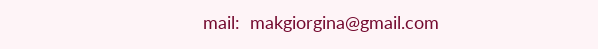mail:  makgiorgina@gmail.com